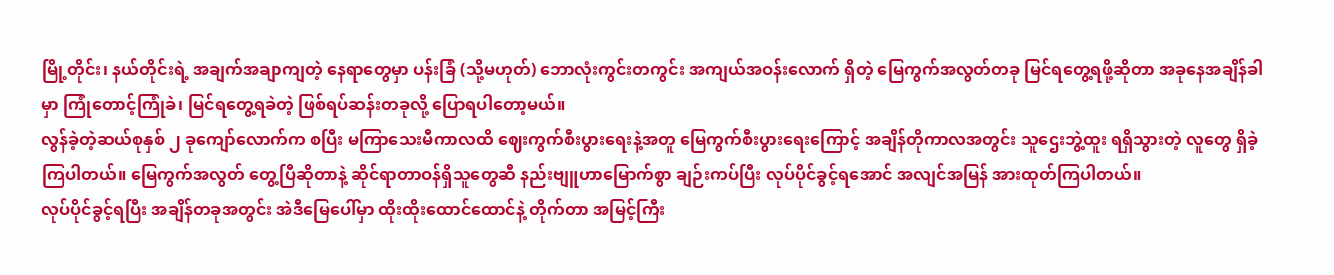မြို့တိုင်း၊ နယ်တိုင်းရဲ့ အချက်အချာကျတဲ့ နေရာတွေမှာ ပန်းခြံ (သို့မဟုတ်) ဘောလုံးကွင်းတကွင်း အကျယ်အဝန်းလောက် ရှိတဲ့ မြေကွက်အလွတ်တခု မြင်ရတွေ့ရဖို့ဆိုတာ အခုနေအချိန်ခါမှာ ကြုံတောင့်ကြုံခဲ၊ မြင်ရတွေ့ရခဲတဲ့ ဖြစ်ရပ်ဆန်းတခုလို့ ပြောရပါတော့မယ်။
လွန်ခဲ့တဲ့ဆယ်စုနှစ် ၂ ခုကျော်လောက်က စပြီး မကြာသေးမီကာလထိ ဈေးကွက်စီးပွားရေးနဲ့အတူ မြေကွက်စီးပွားရေးကြောင့် အချိန်တိုကာလအတွင်း သူဌေးဘွဲ့ထူး ရရှိသွားတဲ့ လူတွေ ရှိခဲ့ကြပါတယ်။ မြေကွက်အလွတ် တွေ့ပြီဆိုတာနဲ့ ဆိုင်ရာတာဝန်ရှိသူတွေဆီ နည်းဗျူဟာမြောက်စွာ ချဉ်းကပ်ပြီး လုပ်ပိုင်ခွင့်ရအောင် အလျင်အမြန် အားထုတ်ကြပါတယ်။
လုပ်ပိုင်ခွင့်ရပြီး အချိန်တခုအတွင်း အဲဒီမြေပေါ်မှာ ထိုးထိုးထောင်ထောင်နဲ့ တိုက်တာ အမြင့်ကြီး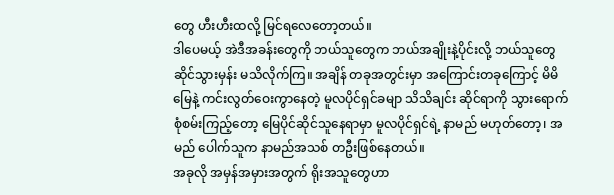တွေ ဟီးဟီးထလို့ မြင်ရလေတော့တယ်။
ဒါပေမယ့် အဲဒီအခန်းတွေကို ဘယ်သူတွေက ဘယ်အချိုးနဲ့ပိုင်းလို့ ဘယ်သူတွေ ဆိုင်သွားမှန်း မသိလိုက်ကြ။ အချိန် တခုအတွင်းမှာ အကြောင်းတခုကြောင့် မိမိမြေနဲ့ ကင်းလွတ်ဝေးကွာနေတဲ့ မူလပိုင်ရှင်ခမျာ သိသိချင်း ဆိုင်ရာကို သွားရောက်စုံစမ်းကြည့်တော့ မြေပိုင်ဆိုင်သူနေရာမှာ မူလပိုင်ရှင်ရဲ့ နာမည် မဟုတ်တော့၊ အမည် ပေါက်သူက နာမည်အသစ် တဦးဖြစ်နေတယ်။
အခုလို အမှန်အမှားအတွက် ရိုးအသူတွေဟာ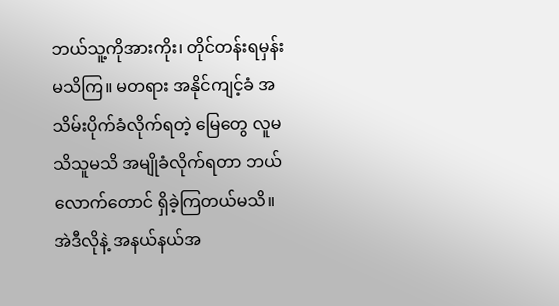ဘယ်သူ့ကိုအားကိုး၊ တိုင်တန်းရမှန်း မသိကြ။ မတရား အနိုင်ကျင့်ခံ အသိမ်းပိုက်ခံလိုက်ရတဲ့ မြေတွေ လူမသိသူမသိ အမျိုခံလိုက်ရတာ ဘယ်လောက်တောင် ရှိခဲ့ကြတယ်မသိ။ အဲဒီလိုနဲ့ အနယ်နယ်အ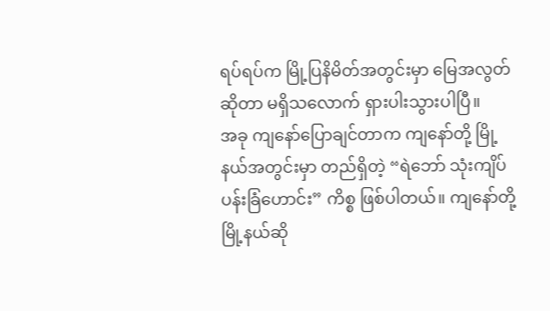ရပ်ရပ်က မြို့ပြနိမိတ်အတွင်းမှာ မြေအလွတ်ဆိုတာ မရှိသလောက် ရှားပါးသွားပါပြီ။
အခု ကျနော်ပြောချင်တာက ကျနော်တို့ မြို့နယ်အတွင်းမှာ တည်ရှိတဲ့ “ရဲဘော် သုံးကျိပ် ပန်းခြံဟောင်း” ကိစ္စ ဖြစ်ပါတယ်။ ကျနော်တို့မြို့နယ်ဆို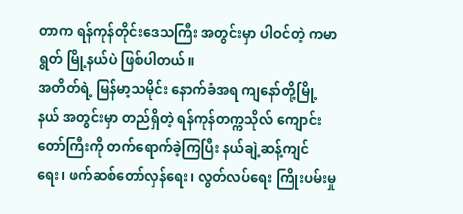တာက ရန်ကုန်တိုင်းဒေသကြီး အတွင်းမှာ ပါဝင်တဲ့ ကမာရွတ် မြို့နယ်ပဲ ဖြစ်ပါတယ်။
အတိတ်ရဲ့ မြန်မာ့သမိုင်း နောက်ခံအရ ကျနော်တို့မြို့နယ် အတွင်းမှာ တည်ရှိတဲ့ ရန်ကုန်တက္ကသိုလ် ကျောင်းတော်ကြီးကို တက်ရောက်ခဲ့ကြပြီး နယ်ချဲ့ဆန့်ကျင်ရေး၊ ဖက်ဆစ်တော်လှန်ရေး၊ လွတ်လပ်ရေး ကြိုးပမ်းမှု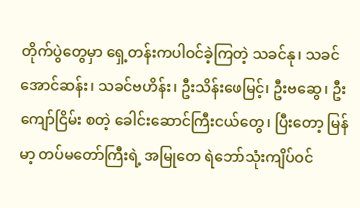တိုက်ပွဲတွေမှာ ရှေ့တန်းကပါဝင်ခဲ့ကြတဲ့ သခင်နု၊ သခင်အောင်ဆန်း၊ သခင်ဗဟိန်း၊ ဦးသိန်းဖေမြင့်၊ ဦးဗဆွေ၊ ဦးကျော်ငြိမ်း စတဲ့ ခေါင်းဆောင်ကြီးငယ်တွေ၊ ပြီးတော့ မြန်မာ့ တပ်မတော်ကြီးရဲ့ အမြုတေ ရဲဘော်သုံးကျိပ်ဝင်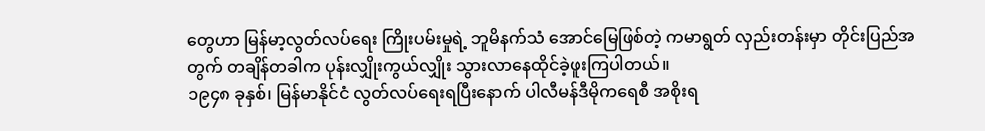တွေဟာ မြန်မာ့လွတ်လပ်ရေး ကြိုးပမ်းမှုရဲ့ ဘူမိနက်သံ အောင်မြေဖြစ်တဲ့ ကမာရွတ် လှည်းတန်းမှာ တိုင်းပြည်အတွက် တချိန်တခါက ပုန်းလျှိုးကွယ်လျှိုး သွားလာနေထိုင်ခဲ့ဖူးကြပါတယ်။
၁၉၄၈ ခုနှစ်၊ မြန်မာနိုင်ငံ လွတ်လပ်ရေးရပြီးနောက် ပါလီမန်ဒီမိုကရေစီ အစိုးရ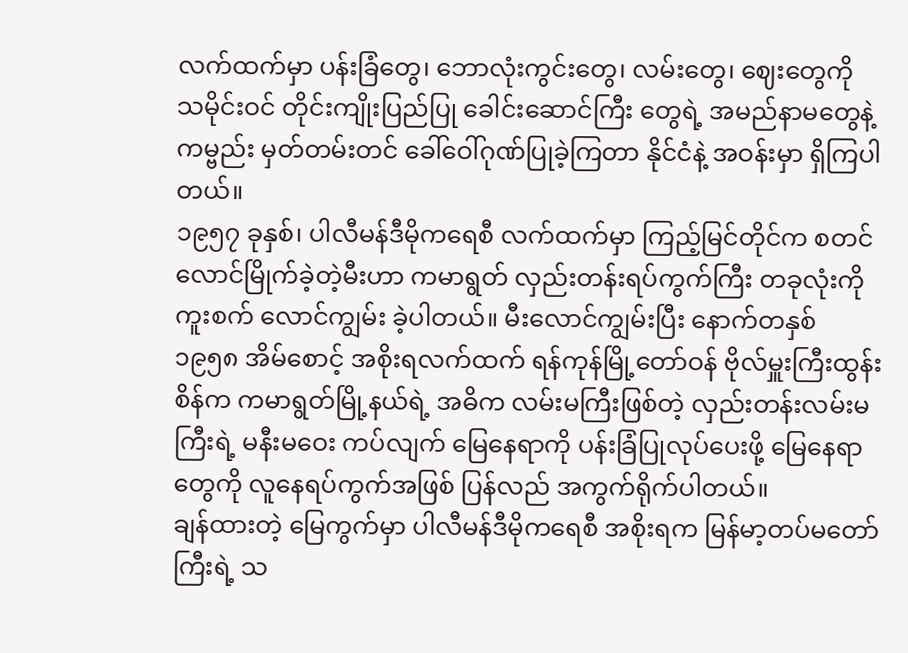လက်ထက်မှာ ပန်းခြံတွေ၊ ဘောလုံးကွင်းတွေ၊ လမ်းတွေ၊ ဈေးတွေကို သမိုင်းဝင် တိုင်းကျိုးပြည်ပြု ခေါင်းဆောင်ကြီး တွေရဲ့ အမည်နာမတွေနဲ့ ကမ္ဗည်း မှတ်တမ်းတင် ခေါ်ဝေါ်ဂုဏ်ပြုခဲ့ကြတာ နိုင်ငံနဲ့ အဝန်းမှာ ရှိကြပါတယ်။
၁၉၅၇ ခုနှစ်၊ ပါလီမန်ဒီမိုကရေစီ လက်ထက်မှာ ကြည့်မြင်တိုင်က စတင် လောင်မြိုက်ခဲ့တဲ့မီးဟာ ကမာရွတ် လှည်းတန်းရပ်ကွက်ကြီး တခုလုံးကို ကူးစက် လောင်ကျွမ်း ခဲ့ပါတယ်။ မီးလောင်ကျွမ်းပြီး နောက်တနှစ် ၁၉၅၈ အိမ်စောင့် အစိုးရလက်ထက် ရန်ကုန်မြို့တော်ဝန် ဗိုလ်မှူးကြီးထွန်းစိန်က ကမာရွတ်မြို့နယ်ရဲ့ အဓိက လမ်းမကြီးဖြစ်တဲ့ လှည်းတန်းလမ်းမကြီးရဲ့ မနီးမဝေး ကပ်လျက် မြေနေရာကို ပန်းခြံပြုလုပ်ပေးဖို့ မြေနေရာ တွေကို လူနေရပ်ကွက်အဖြစ် ပြန်လည် အကွက်ရိုက်ပါတယ်။
ချန်ထားတဲ့ မြေကွက်မှာ ပါလီမန်ဒီမိုကရေစီ အစိုးရက မြန်မာ့တပ်မတော်ကြီးရဲ့ သ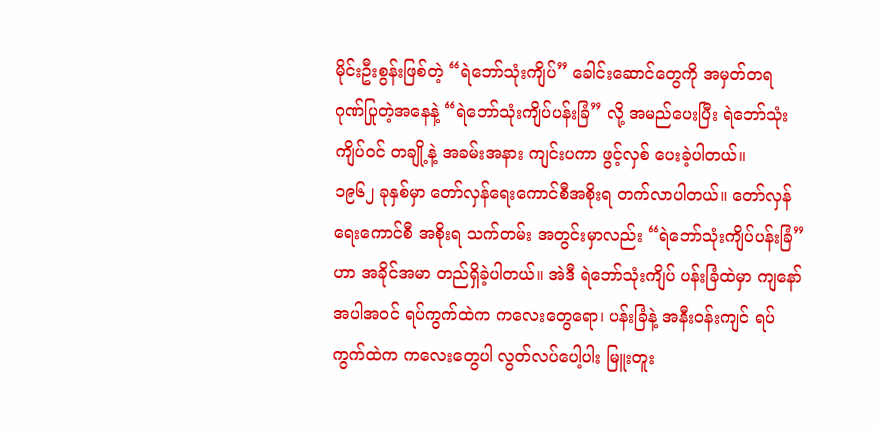မိုင်းဦးစွန်းဖြစ်တဲ့ “ရဲဘော်သုံးကျိပ်” ခေါင်းဆောင်တွေကို အမှတ်တရ ဂုဏ်ပြုတဲ့အနေနဲ့ “ရဲဘော်သုံးကျိပ်ပန်းခြံ” လို့ အမည်ပေးပြီး ရဲဘော်သုံးကျိပ်ဝင် တချို့နဲ့ အခမ်းအနား ကျင်းပကာ ဖွင့်လှစ် ပေးခဲ့ပါတယ်။
၁၉၆၂ ခုနှစ်မှာ တော်လှန်ရေးကောင်စီအစိုးရ တက်လာပါတယ်။ တော်လှန်ရေးကောင်စီ အစိုးရ သက်တမ်း အတွင်းမှာလည်း “ရဲဘော်သုံးကျိပ်ပန်းခြံ” ဟာ အခိုင်အမာ တည်ရှိခဲ့ပါတယ်။ အဲဒီ ရဲဘော်သုံးကျိပ် ပန်းခြံထဲမှာ ကျနော် အပါအဝင် ရပ်ကွက်ထဲက ကလေးတွေရော၊ ပန်းခြံနဲ့ အနီးဝန်းကျင် ရပ်ကွက်ထဲက ကလေးတွေပါ လွတ်လပ်ပေါ့ပါး မြူးတူး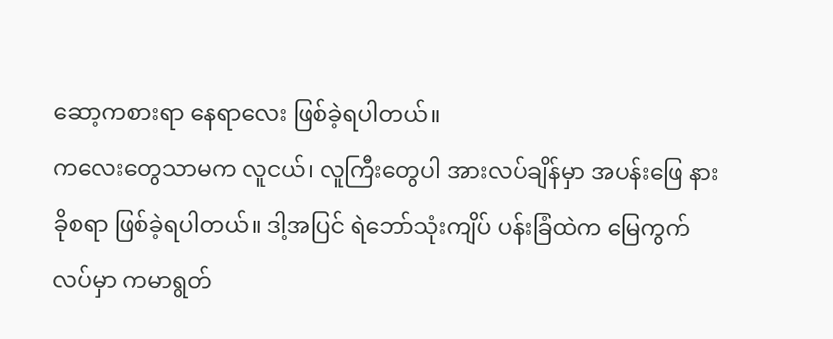ဆော့ကစားရာ နေရာလေး ဖြစ်ခဲ့ရပါတယ်။
ကလေးတွေသာမက လူငယ်၊ လူကြီးတွေပါ အားလပ်ချိန်မှာ အပန်းဖြေ နားခိုစရာ ဖြစ်ခဲ့ရပါတယ်။ ဒါ့အပြင် ရဲဘော်သုံးကျိပ် ပန်းခြံထဲက မြေကွက်လပ်မှာ ကမာရွတ်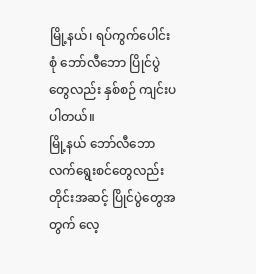မြို့နယ်၊ ရပ်ကွက်ပေါင်းစုံ ဘော်လီဘော ပြိုင်ပွဲတွေလည်း နှစ်စဉ် ကျင်းပပါတယ်။
မြို့နယ် ဘော်လီဘော လက်ရွေးစင်တွေလည်း တိုင်းအဆင့် ပြိုင်ပွဲတွေအတွက် လေ့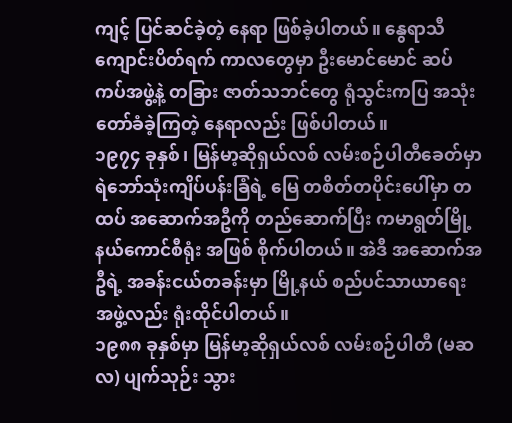ကျင့် ပြင်ဆင်ခဲ့တဲ့ နေရာ ဖြစ်ခဲ့ပါတယ်။ နွေရာသီ ကျောင်းပိတ်ရက် ကာလတွေမှာ ဦးမောင်မောင် ဆပ်ကပ်အဖွဲ့နဲ့ တခြား ဇာတ်သဘင်တွေ ရုံသွင်းကပြ အသုံးတော်ခံခဲ့ကြတဲ့ နေရာလည်း ဖြစ်ပါတယ်။
၁၉၇၄ ခုနှစ်၊ မြန်မာ့ဆိုရှယ်လစ် လမ်းစဉ်ပါတီခေတ်မှာ ရဲဘော်သုံးကျိပ်ပန်းခြံရဲ့ မြေ တစိတ်တပိုင်းပေါ်မှာ တထပ် အဆောက်အဦကို တည်ဆောက်ပြီး ကမာရွတ်မြို့နယ်ကောင်စီရုံး အဖြစ် စိုက်ပါတယ်။ အဲဒီ အဆောက်အဦရဲ့ အခန်းငယ်တခန်းမှာ မြို့နယ် စည်ပင်သာယာရေး အဖွဲ့လည်း ရုံးထိုင်ပါတယ်။
၁၉၈၈ ခုနှစ်မှာ မြန်မာ့ဆိုရှယ်လစ် လမ်းစဉ်ပါတီ (မဆလ) ပျက်သုဉ်း သွား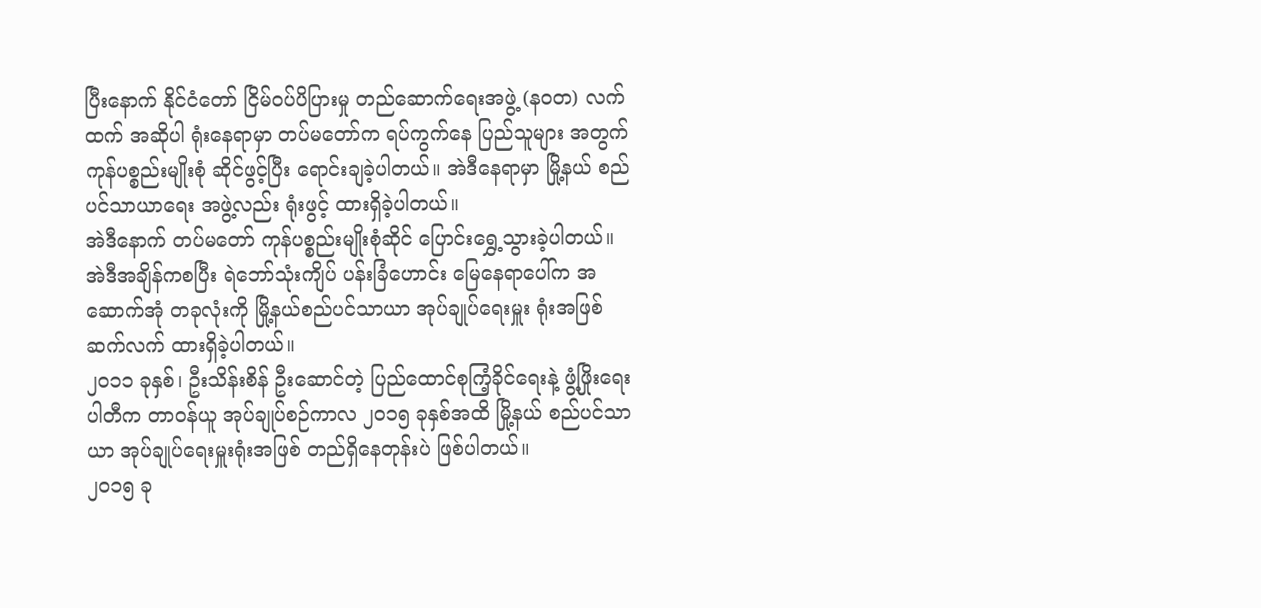ပြီးနောက် နိုင်ငံတော် ငြိမ်ဝပ်ပိပြားမှု တည်ဆောက်ရေးအဖွဲ့ (နဝတ) လက်ထက် အဆိုပါ ရုံးနေရာမှာ တပ်မတော်က ရပ်ကွက်နေ ပြည်သူများ အတွက် ကုန်ပစ္စည်းမျိုးစုံ ဆိုင်ဖွင့်ပြီး ရောင်းချခဲ့ပါတယ်။ အဲဒီနေရာမှာ မြို့နယ် စည်ပင်သာယာရေး အဖွဲ့လည်း ရုံးဖွင့် ထားရှိခဲ့ပါတယ်။
အဲဒီနောက် တပ်မတော် ကုန်ပစ္စည်းမျိုးစုံဆိုင် ပြောင်းရွှေ့သွားခဲ့ပါတယ်။ အဲဒီအချိန်ကစပြီး ရဲဘော်သုံးကျိပ် ပန်းခြံဟောင်း မြေနေရာပေါ်က အဆောက်အုံ တခုလုံးကို မြို့နယ်စည်ပင်သာယာ အုပ်ချုပ်ရေးမှူး ရုံးအဖြစ် ဆက်လက် ထားရှိခဲ့ပါတယ်။
၂၀၁၁ ခုနှစ်၊ ဦးသိန်းစိန် ဦးဆောင်တဲ့ ပြည်ထောင်စုကြံ့ခိုင်ရေးနဲ့ ဖွံ့ဖြိုးရေးပါတီက တာဝန်ယူ အုပ်ချုပ်စဉ်ကာလ ၂၀၁၅ ခုနှစ်အထိ မြို့နယ် စည်ပင်သာယာ အုပ်ချုပ်ရေးမှူးရုံးအဖြစ် တည်ရှိနေတုန်းပဲ ဖြစ်ပါတယ်။
၂၀၁၅ ခု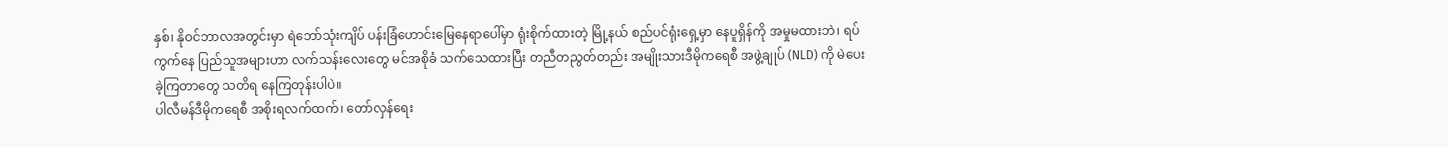နှစ်၊ နိုဝင်ဘာလအတွင်းမှာ ရဲဘော်သုံးကျိပ် ပန်းခြံဟောင်းမြေနေရာပေါ်မှာ ရုံးစိုက်ထားတဲ့ မြို့နယ် စည်ပင်ရုံးရှေ့မှာ နေပူရှိန်ကို အမှုမထားဘဲ၊ ရပ်ကွက်နေ ပြည်သူအများဟာ လက်သန်းလေးတွေ မင်အစိုခံ သက်သေထားပြီး တညီတညွတ်တည်း အမျိုးသားဒီမိုကရေစီ အဖွဲ့ချုပ် (NLD) ကို မဲပေးခဲ့ကြတာတွေ သတိရ နေကြတုန်းပါပဲ။
ပါလီမန်ဒီမိုကရေစီ အစိုးရလက်ထက်၊ တော်လှန်ရေး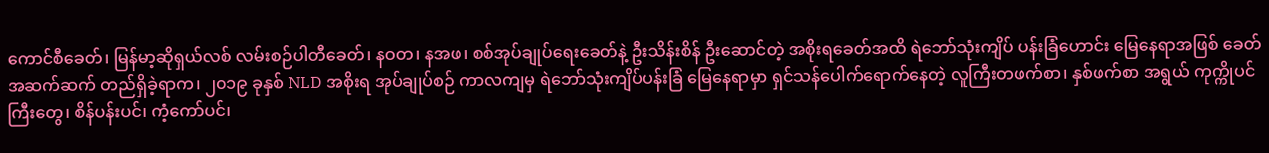ကောင်စီခေတ်၊ မြန်မာ့ဆိုရှယ်လစ် လမ်းစဉ်ပါတီခေတ်၊ နဝတ၊ နအဖ၊ စစ်အုပ်ချုပ်ရေးခေတ်နဲ့ ဦးသိန်းစိန် ဦးဆောင်တဲ့ အစိုးရခေတ်အထိ ရဲဘော်သုံးကျိပ် ပန်းခြံဟောင်း မြေနေရာအဖြစ် ခေတ်အဆက်ဆက် တည်ရှိခဲ့ရာက၊ ၂၀၁၉ ခုနှစ် NLD အစိုးရ အုပ်ချုပ်စဉ် ကာလကျမှ ရဲဘော်သုံးကျိပ်ပန်းခြံ မြေနေရာမှာ ရှင်သန်ပေါက်ရောက်နေတဲ့ လူကြီးတဖက်စာ၊ နှစ်ဖက်စာ အရွယ် ကုက္ကိုပင်ကြီးတွေ၊ စိန်ပန်းပင်၊ ကံ့ကော်ပင်၊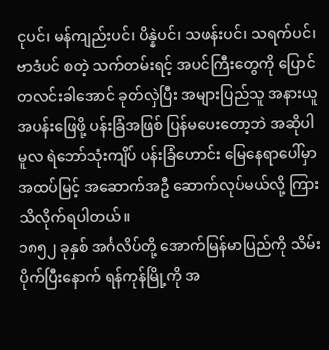ငုပင်၊ မန်ကျည်းပင်၊ ပိန္နဲပင်၊ သဖန်းပင်၊ သရက်ပင်၊ ဗာဒံပင် စတဲ့ သက်တမ်းရင့် အပင်ကြီးတွေကို ပြောင်တလင်းခါအောင် ခုတ်လှဲပြီး အများပြည်သူ အနားယူအပန်းဖြေဖို့ ပန်းခြံအဖြစ် ပြန်မပေးတော့ဘဲ အဆိုပါ မူလ ရဲဘော်သုံးကျိပ် ပန်းခြံဟောင်း မြေနေရာပေါ်မှာ အထပ်မြင့် အဆောက်အဦ ဆောက်လုပ်မယ်လို့ ကြားသိလိုက်ရပါတယ်။
၁၈၅၂ ခုနှစ် အင်္ဂလိပ်တို့ အောက်မြန်မာပြည်ကို သိမ်းပိုက်ပြီးနောက် ရန်ကုန်မြို့ကို အ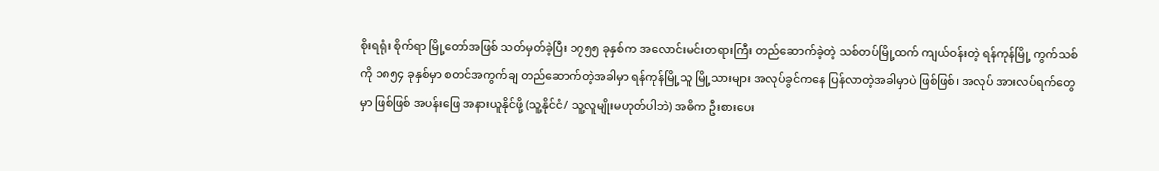စိုးရရုံး စိုက်ရာ မြို့တော်အဖြစ် သတ်မှတ်ခဲ့ပြီး ၁၇၅၅ ခုနှစ်က အလောင်းမင်းတရားကြီး တည်ဆောက်ခဲ့တဲ့ သစ်တပ်မြို့ထက် ကျယ်ဝန်းတဲ့ ရန်ကုန်မြို့ ကွက်သစ်ကို ၁၈၅၄ ခုနှစ်မှာ စတင်အကွက်ချ တည်ဆောက်တဲ့အခါမှာ ရန်ကုန်မြို့သူ မြို့သားများ အလုပ်ခွင်ကနေ ပြန်လာတဲ့အခါမှာပဲ ဖြစ်ဖြစ်၊ အလုပ် အားလပ်ရက်တွေမှာ ဖြစ်ဖြစ် အပန်းဖြေ အနားယူနိုင်ဖို့ (သူ့နိုင်ငံ/ သူ့လူမျိုးမဟုတ်ပါဘဲ) အဓိက ဦးစားပေး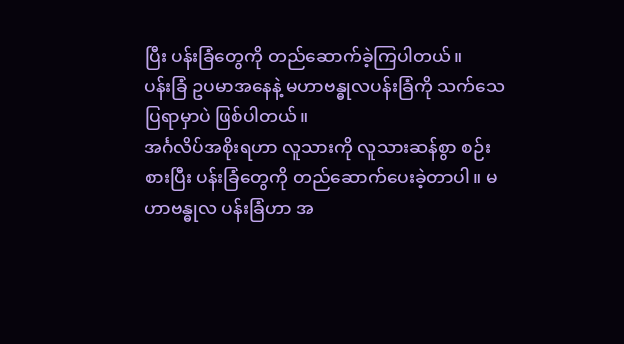ပြီး ပန်းခြံတွေကို တည်ဆောက်ခဲ့ကြပါတယ်။
ပန်းခြံ ဥပမာအနေနဲ့ မဟာဗန္ဓုလပန်းခြံကို သက်သေပြရာမှာပဲ ဖြစ်ပါတယ်။
အင်္ဂလိပ်အစိုးရဟာ လူသားကို လူသားဆန်စွာ စဉ်းစားပြီး ပန်းခြံတွေကို တည်ဆောက်ပေးခဲ့တာပါ။ မဟာဗန္ဓုလ ပန်းခြံဟာ အ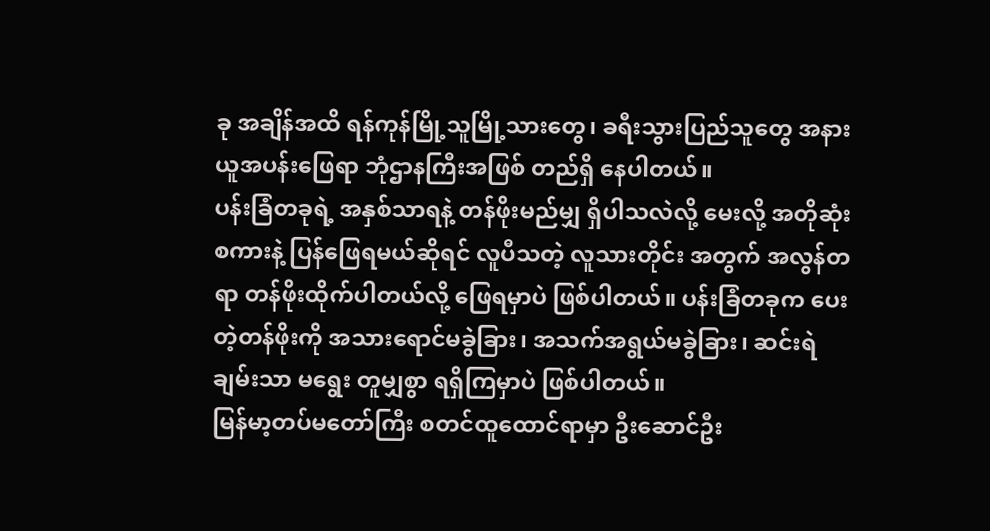ခု အချိန်အထိ ရန်ကုန်မြို့သူမြို့သားတွေ၊ ခရီးသွားပြည်သူတွေ အနားယူအပန်းဖြေရာ ဘုံဌာနကြီးအဖြစ် တည်ရှိ နေပါတယ်။
ပန်းခြံတခုရဲ့ အနှစ်သာရနဲ့ တန်ဖိုးမည်မျှ ရှိပါသလဲလို့ မေးလို့ အတိုဆုံးစကားနဲ့ ပြန်ဖြေရမယ်ဆိုရင် လူပီသတဲ့ လူသားတိုင်း အတွက် အလွန်တရာ တန်ဖိုးထိုက်ပါတယ်လို့ ဖြေရမှာပဲ ဖြစ်ပါတယ်။ ပန်းခြံတခုက ပေးတဲ့တန်ဖိုးကို အသားရောင်မခွဲခြား၊ အသက်အရွယ်မခွဲခြား၊ ဆင်းရဲချမ်းသာ မရွေး တူမျှစွာ ရရှိကြမှာပဲ ဖြစ်ပါတယ်။
မြန်မာ့တပ်မတော်ကြီး စတင်ထူထောင်ရာမှာ ဦးဆောင်ဦး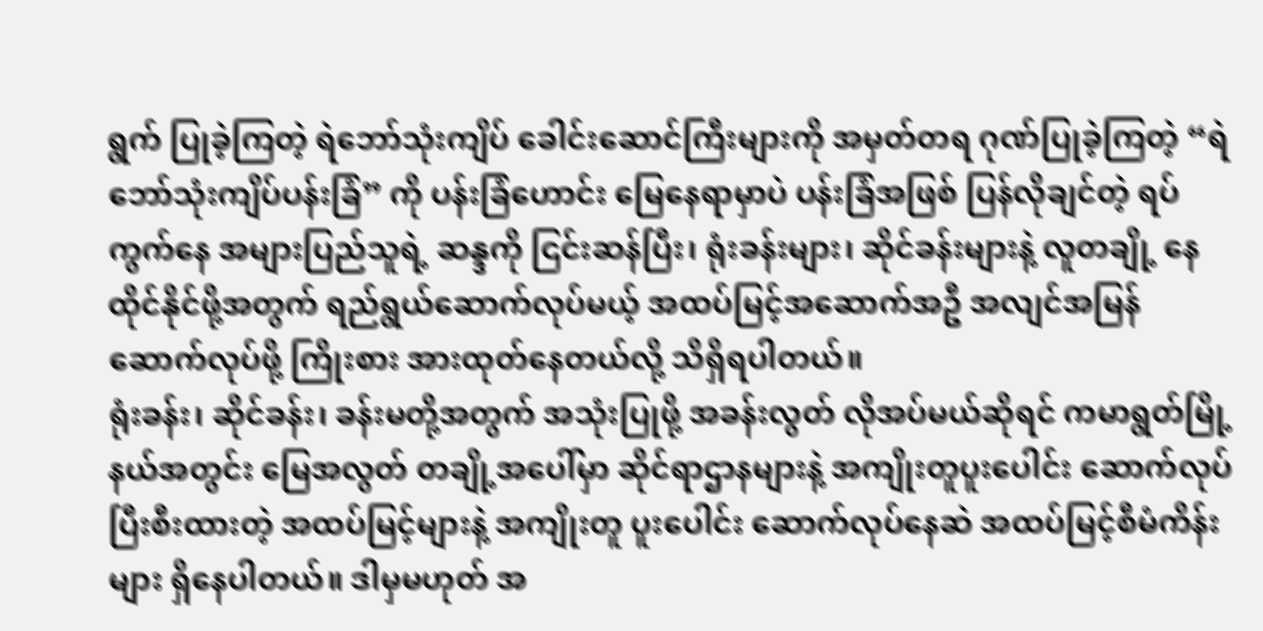ရွက် ပြုခဲ့ကြတဲ့ ရဲဘော်သုံးကျိပ် ခေါင်းဆောင်ကြီးများကို အမှတ်တရ ဂုဏ်ပြုခဲ့ကြတဲ့ “ရဲဘော်သုံးကျိပ်ပန်းခြံ” ကို ပန်းခြံဟောင်း မြေနေရာမှာပဲ ပန်းခြံအဖြစ် ပြန်လိုချင်တဲ့ ရပ်ကွက်နေ အများပြည်သူရဲ့ ဆန္ဒကို ငြင်းဆန်ပြီး၊ ရုံးခန်းများ၊ ဆိုင်ခန်းများနဲ့ လူတချို့ နေထိုင်နိုင်ဖို့အတွက် ရည်ရွယ်ဆောက်လုပ်မယ့် အထပ်မြင့်အဆောက်အဦ အလျင်အမြန် ဆောက်လုပ်ဖို့ ကြိုးစား အားထုတ်နေတယ်လို့ သိရှိရပါတယ်။
ရုံးခန်း၊ ဆိုင်ခန်း၊ ခန်းမတို့အတွက် အသုံးပြုဖို့ အခန်းလွတ် လိုအပ်မယ်ဆိုရင် ကမာရွတ်မြို့နယ်အတွင်း မြေအလွတ် တချို့အပေါ်မှာ ဆိုင်ရာဌာနများနဲ့ အကျိုးတူပူးပေါင်း ဆောက်လုပ်ပြီးစီးထားတဲ့ အထပ်မြင့်များနဲ့ အကျိုးတူ ပူးပေါင်း ဆောက်လုပ်နေဆဲ အထပ်မြင့်စီမံကိန်းများ ရှိနေပါတယ်။ ဒါမှမဟုတ် အ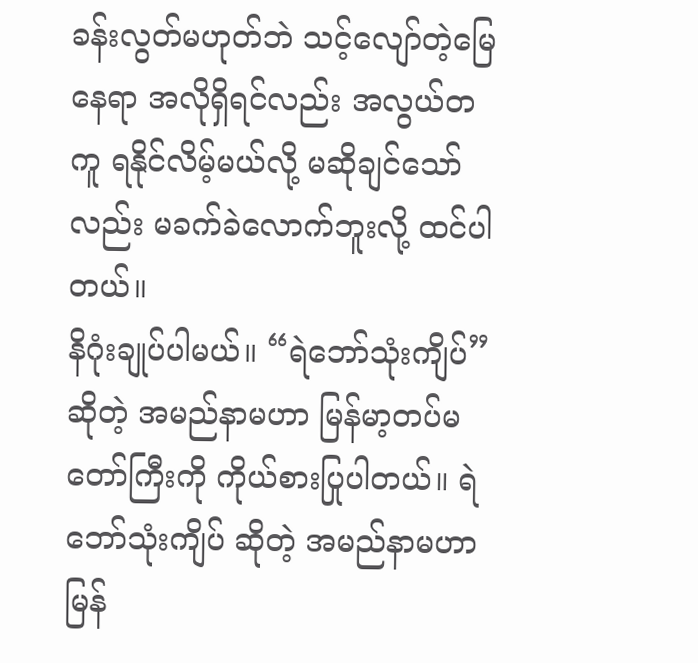ခန်းလွတ်မဟုတ်ဘဲ သင့်လျော်တဲ့မြေနေရာ အလိုရှိရင်လည်း အလွယ်တကူ ရနိုင်လိမ့်မယ်လို့ မဆိုချင်သော်လည်း မခက်ခဲလောက်ဘူးလို့ ထင်ပါတယ်။
နိဂုံးချုပ်ပါမယ်။ “ရဲဘော်သုံးကျိပ်” ဆိုတဲ့ အမည်နာမဟာ မြန်မာ့တပ်မတော်ကြီးကို ကိုယ်စားပြုပါတယ်။ ရဲဘော်သုံးကျိပ် ဆိုတဲ့ အမည်နာမဟာ မြန်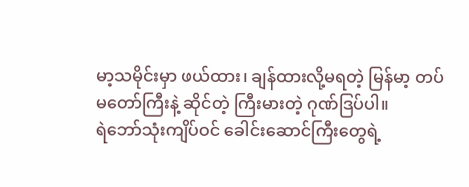မာ့သမိုင်းမှာ ဖယ်ထား၊ ချန်ထားလို့မရတဲ့ မြန်မာ့ တပ်မတော်ကြီးနဲ့ ဆိုင်တဲ့ ကြီးမားတဲ့ ဂုဏ်ဒြပ်ပါ။
ရဲဘော်သုံးကျိပ်ဝင် ခေါင်းဆောင်ကြီးတွေရဲ့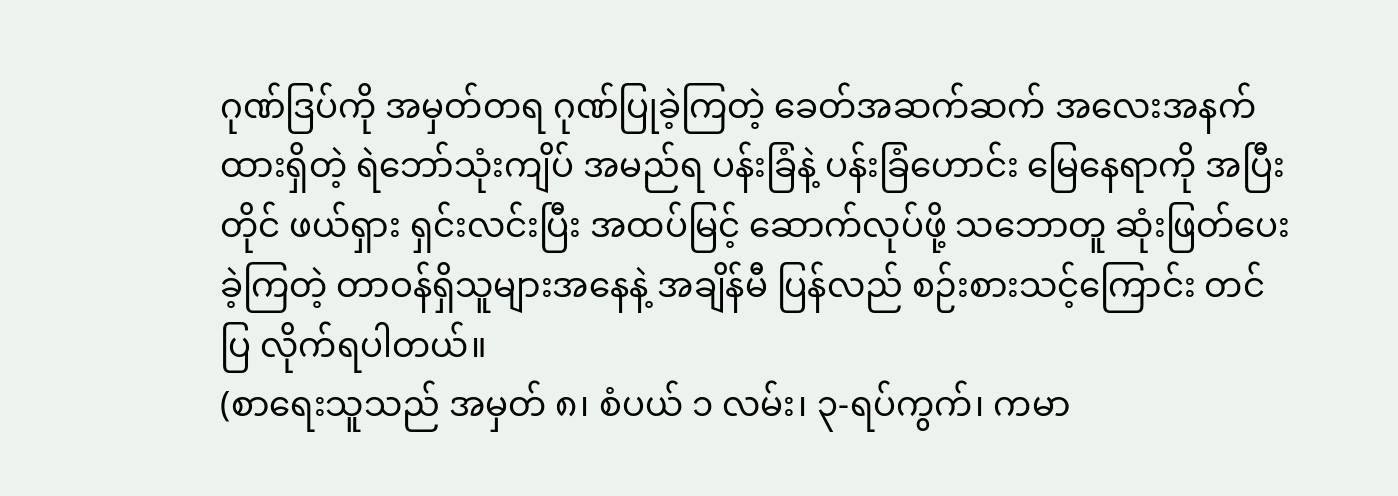ဂုဏ်ဒြပ်ကို အမှတ်တရ ဂုဏ်ပြုခဲ့ကြတဲ့ ခေတ်အဆက်ဆက် အလေးအနက် ထားရှိတဲ့ ရဲဘော်သုံးကျိပ် အမည်ရ ပန်းခြံနဲ့ ပန်းခြံဟောင်း မြေနေရာကို အပြီးတိုင် ဖယ်ရှား ရှင်းလင်းပြီး အထပ်မြင့် ဆောက်လုပ်ဖို့ သဘောတူ ဆုံးဖြတ်ပေးခဲ့ကြတဲ့ တာဝန်ရှိသူများအနေနဲ့ အချိန်မီ ပြန်လည် စဉ်းစားသင့်ကြောင်း တင်ပြ လိုက်ရပါတယ်။
(စာရေးသူသည် အမှတ် ၈၊ စံပယ် ၁ လမ်း၊ ၃-ရပ်ကွက်၊ ကမာ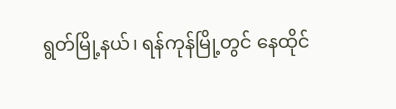ရွတ်မြို့နယ်၊ ရန်ကုန်မြို့တွင် နေထိုင်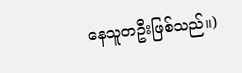နေသူတဦးဖြစ်သည်။)